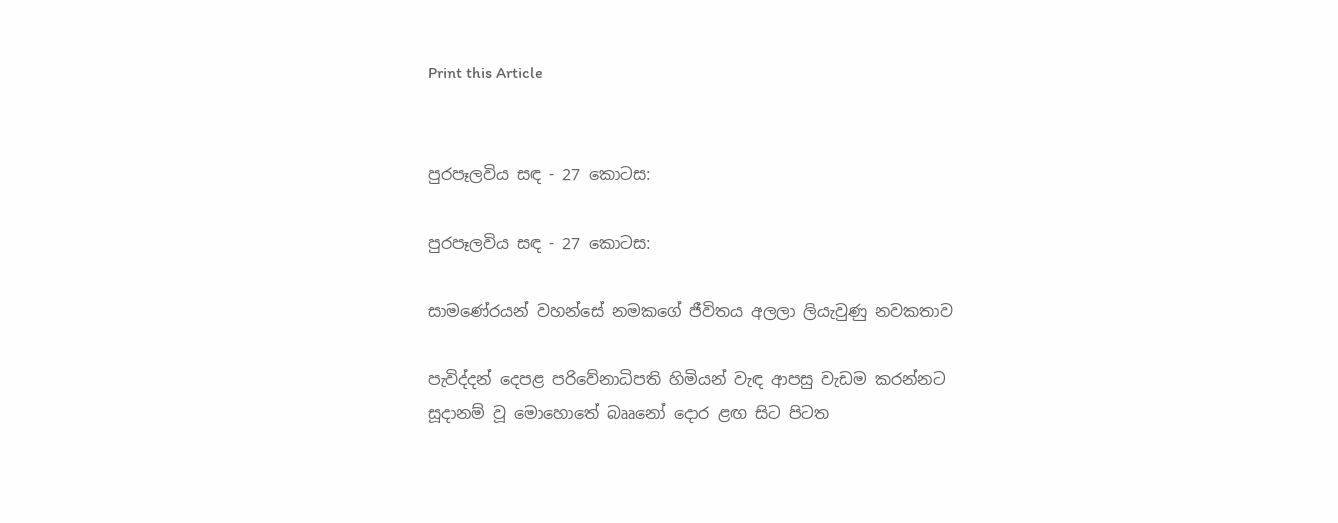Print this Article


පුරපෑලවිය සඳ - 27 කොටස:

පුරපෑලවිය සඳ - 27 කොටස:

සාමණේරයන් වහන්සේ නමකගේ ජීවිතය අලලා ලියැවුණු නවකතාව

පැවිද්දන් දෙපළ පරිවේනාධිපති හිමියන් වැඳ ආපසු වැඩම කරන්නට සූදානම් වූ මොහොතේ බෲනෝ දොර ළඟ සිට පිටත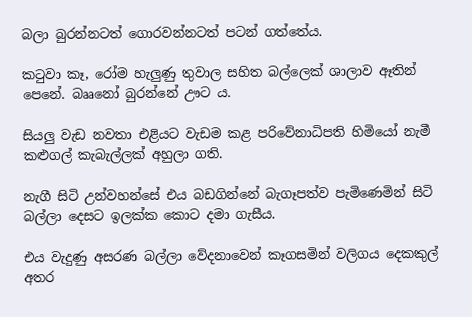බලා බුරන්නටත් ගොරවන්නටත් පටන් ගත්තේය.

කටුවා කෑ, රෝම හැලුණු තුවාල සහිත බල්ලෙක් ශාලාව ඈතින් පෙනේ. බෲනෝ බුරන්නේ ඌට ය.

සියලු වැඩ නවතා එළියට වැඩම කළ පරිවේනාධිපති හිමියෝ නැමී කළුගල් කැබැල්ලක් අහුලා ගති.

නැගී සිටි උන්වහන්සේ එය බඩගින්නේ බැගෑපත්ව පැමිණෙමින් සිටි බල්ලා දෙසට ඉලක්ක කොට දමා ගැසීය.

එය වැදුණු අසරණ බල්ලා වේදනාවෙන් කෑගසමින් වලිගය දෙකකුල්  අතර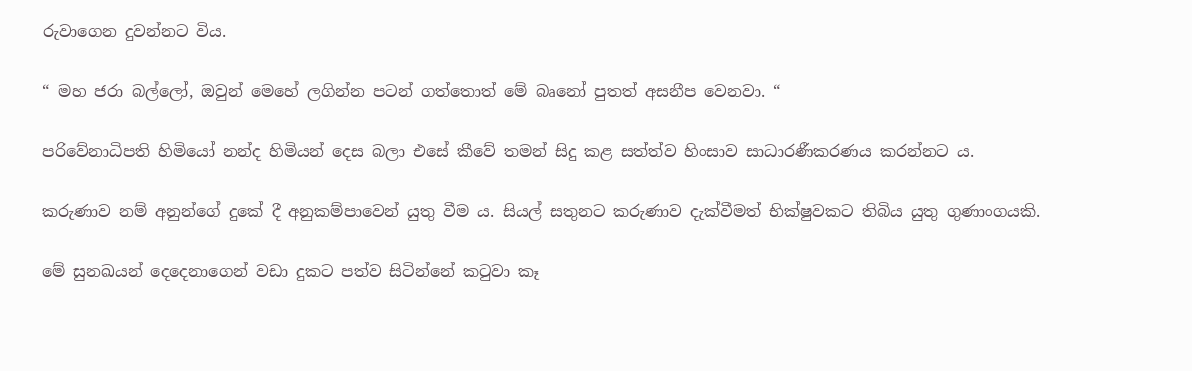රුවාගෙන දුවන්නට විය.

“ මහ ජරා බල්ලෝ, ඔවුන් මෙහේ ලගින්න පටන් ගත්තොත් මේ බෘනෝ පුතත් අසනීප වෙනවා. “

පරිවේනාධිපති හිමියෝ නන්ද හිමියන් දෙස බලා එසේ කීවේ තමන් සිදු කළ සත්ත්ව හිංසාව සාධාරණීකරණය කරන්නට ය.

කරුණාව නම් අනුන්ගේ දුකේ දී අනුකම්පාවෙන් යුතු වීම ය. සියල් සතුනට කරුණාව දැක්වීමත් භික්ෂුවකට තිබිය යුතු ගුණාංගයකි.

මේ සුනඛයන් දෙදෙනාගෙන් වඩා දුකට පත්ව සිටින්නේ කටුවා කෑ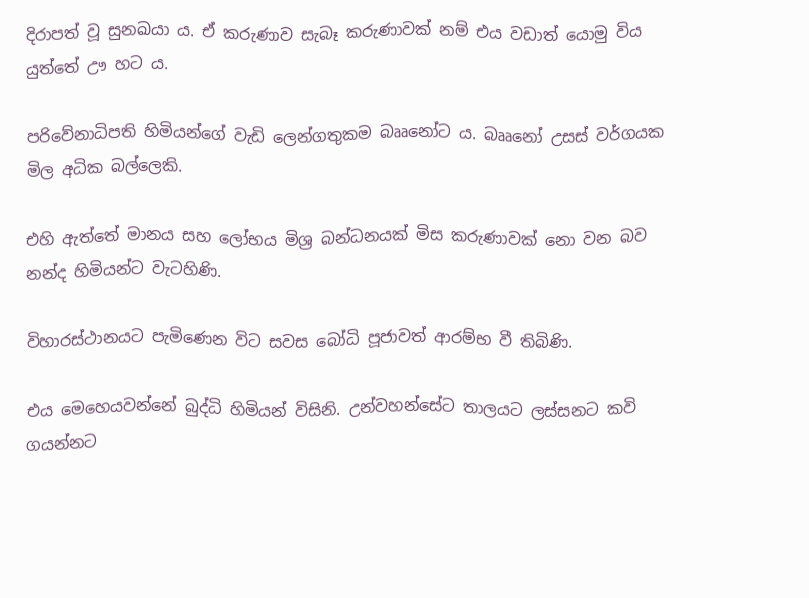දිරාපත් වූ සුනඛයා ය. ඒ කරුණාව සැබෑ කරුණාවක් නම් එය වඩාත් යොමු විය යුත්තේ ඌ හට ය.

පරිවේනාධිපති හිමියන්ගේ වැඩි ලෙන්ගතුකම බෲනෝට ය. බෲනෝ උසස් වර්ගයක මිල අධික බල්ලෙකි.

එහි ඇත්තේ මානය සහ ලෝභය මිශ්‍ර බන්ධනයක් මිස කරුණාවක් නො වන බව නන්ද හිමියන්ට වැටහිණි.

විහාරස්ථානයට පැමිණෙන විට සවස බෝධි පූජාවත් ආරම්භ වී තිබිණි.

එය මෙහෙයවන්නේ බුද්ධි හිමියන් විසිනි. උන්වහන්සේට තාලයට ලස්සනට කවි ගයන්නට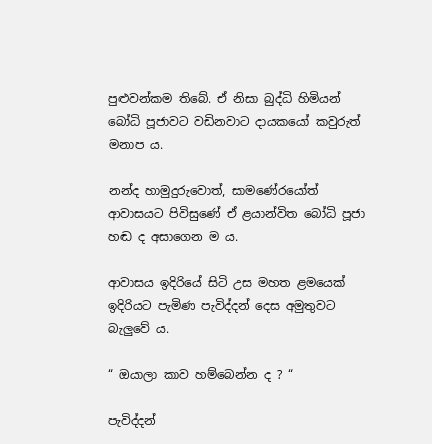පුළුවන්කම තිබේ. ඒ නිසා බුද්ධි හිමියන් බෝධි පූජාවට වඩිනවාට දායකයෝ කවුරුත් මනාප ය.

නන්ද හාමුදුරුවොත්, සාමණේරයෝත් ආවාසයට පිවිසුණේ ඒ ළයාන්විත බෝධි පූජා හඬ ද අසාගෙන ම ය.

ආවාසය ඉදිරියේ සිටි උස මහත ළමයෙක් ඉදිරියට පැමිණ පැවිද්දන් දෙස අමුතුවට බැලුවේ ය.

“ ඔයාලා කාව හම්බෙන්න ද ? “

පැවිද්දන්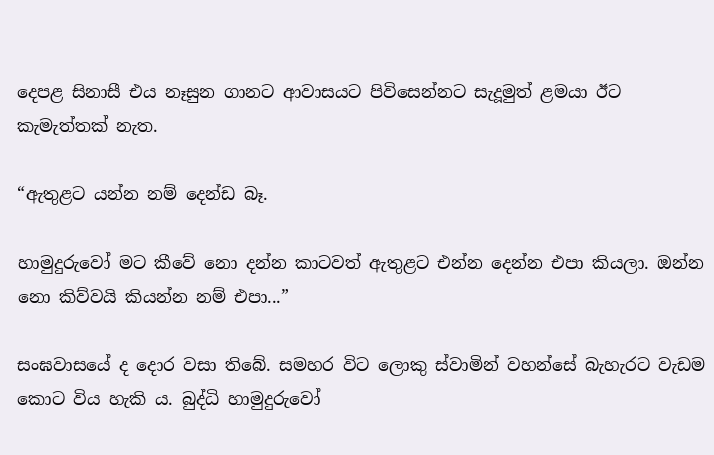දෙපළ සිනාසී එය නෑසුන ගානට ආවාසයට පිවිසෙන්නට සැදූමුත් ළමයා ඊට කැමැත්තක් නැත.

“ඇතුළට යන්න නම් දෙන්ඩ බෑ.

හාමුදුරුවෝ මට කීවේ නො දන්න කාටවත් ඇතුළට එන්න දෙන්න එපා කියලා. ඔන්න නො කිව්වයි කියන්න නම් එපා...”

සංඝවාසයේ ද දොර වසා තිබේ. සමහර විට ලොකු ස්වාමින් වහන්සේ බැහැරට වැඩම කොට විය හැකි ය. බුද්ධි හාමුදුරුවෝ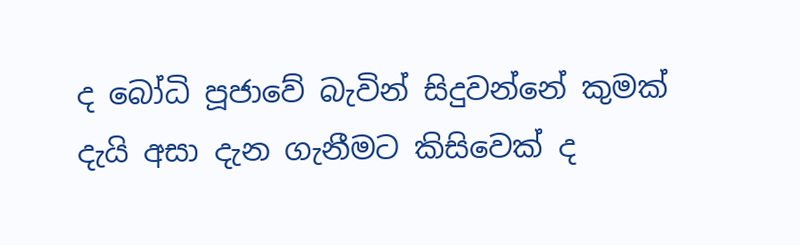ද බෝධි පූජාවේ බැවින් සිදුවන්නේ කුමක් දැයි අසා දැන ගැනීමට කිසිවෙක් ද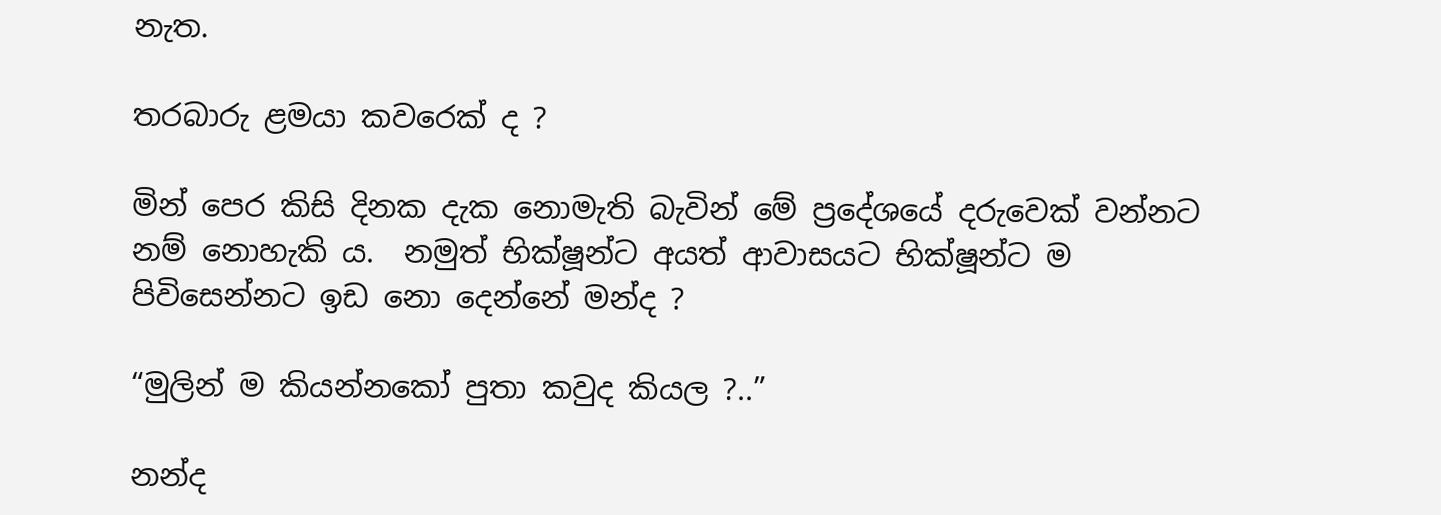නැත.

තරබාරු ළමයා කවරෙක් ද ?

මින් පෙර කිසි දිනක දැක නොමැති බැවින් මේ ප්‍රදේශයේ දරුවෙක් වන්නට නම් නොහැකි ය.  නමුත් භික්ෂූන්ට අයත් ආවාසයට භික්ෂූන්ට ම පිවිසෙන්නට ඉඩ නො දෙන්නේ මන්ද ?

“මුලින් ම කියන්නකෝ පුතා කවුද කියල ?..”

නන්ද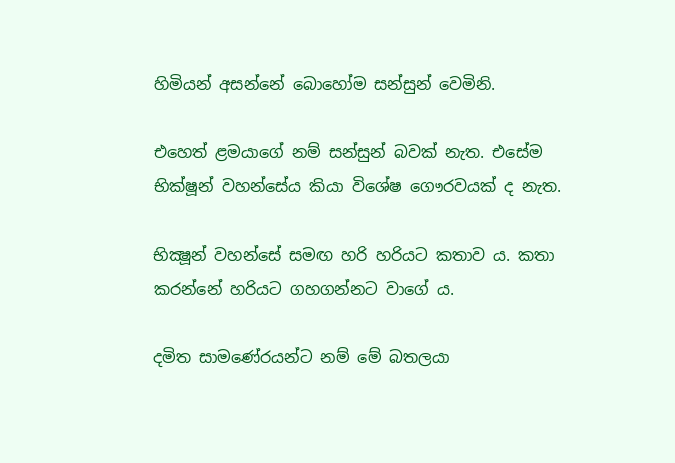හිමියන් අසන්නේ බොහෝම සන්සුන් වෙමිනි.

එහෙත් ළමයාගේ නම් සන්සුන් බවක් නැත. එසේම භික්ෂූන් වහන්සේය කියා විශේෂ ගෞරවයක් ද නැත.

භික්‍ෂූන් වහන්සේ සමඟ හරි හරියට කතාව ය. කතා කරන්නේ හරියට ගහගන්නට වාගේ ය.

දමිත සාමණේරයන්ට නම් මේ බතලයා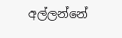අල්ලන්නේ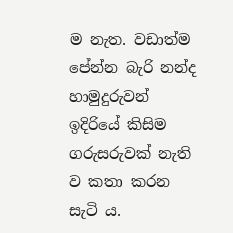ම නැත. වඩාත්ම පේන්න බැරි නන්ද හාමුදුරුවන් ඉදිරියේ කිසිම ගරුසරුවක් නැති ව කතා කරන සැටි ය.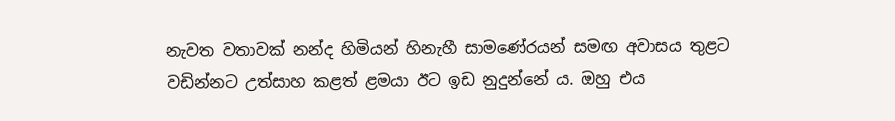නැවත වතාවක් නන්ද හිමියන් හිනැහී සාමණේරයන් සමඟ අවාසය තුළට වඩින්නට උත්සාහ කළත් ළමයා ඊට ඉඩ නුදුන්නේ ය. ඔහු එය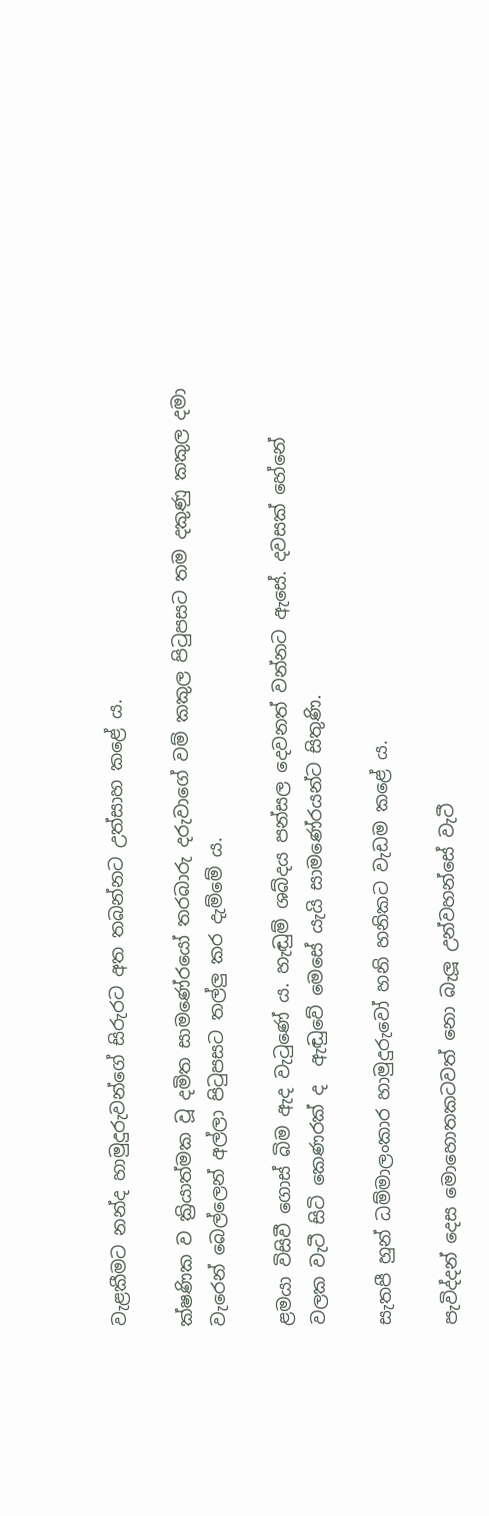වැළකීමට නන්ද හාමුදුරුවන්ගේ සිරුරට අත තබන්නට උත්සාහ කළේ ය.

ක්ෂණික ව ක්‍රියාත්මක වූ දමිත සාමණේරයෝ තරබාරු දරුවාගේ වම් කකුල පිටුපසට තම දකුණු කකුල දමා වැරෙන් බෙල්ලෙන් අල්ලා පිටුපසට තල්ලු කර දැම්මේ ය.

ළමයා විසිවී ගොස් බිම ඇද වැටුණේ ය. හැඬුම් ශබ්දය පන්සල දෙවනත් වන්නට ඇසේ. දවසක් හේනේ වලක වැටී සිටි කෙණරක් ද  ඇඬුවේ මෙසේ යැයි සාමණේරයන්ට සිතුණි.

සැතපී හුන් ධම්මාලංකාර හාමුදුරුවෝ හනි හනිකට වැඩම කළේ ය.

පැවිද්දන් දෙස මොහොතකටවත් නො බැලූ උන්වහන්සේ වැටී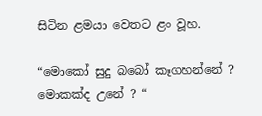සිටින ළමයා වෙතට ළං වූහ.

“මොකෝ සුදු බබෝ කෑගහන්නේ ? මොකක්ද උනේ ? “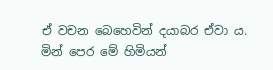ඒ වචන බෙහෙවින් දයාබර ඒවා ය. මින් පෙර මේ හිමියන්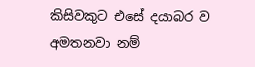කිසිවකුට එසේ දයාබර ව අමතනවා නම්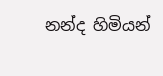නන්ද හිමියන්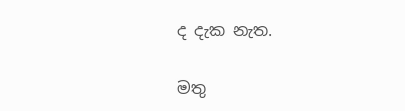ද දැක නැත.

මතු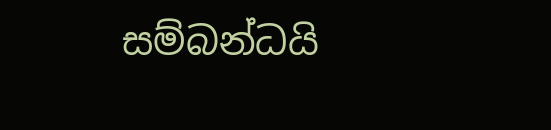සම්බන්ධයි